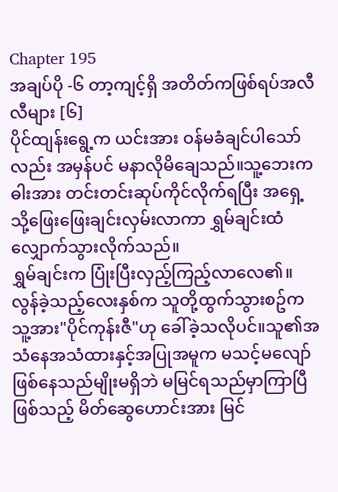Chapter 195
အချပ်ပို -၆ တာ့ကျင့်ရှိ အတိတ်ကဖြစ်ရပ်အလီလီများ [၆]
ပိုင်ထျန်းရွေ့က ယင်းအား ဝန်မခံချင်ပါသော်လည်း အမှန်ပင် မနာလိုမိချေသည်။သူ့ဘေးက ဓါးအား တင်းတင်းဆုပ်ကိုင်လိုက်ရပြီး အရှေ့သို့ဖြေးဖြေးချင်းလှမ်းလာကာ ရွှမ်ချင်းထံလျှောက်သွားလိုက်သည်။
ရွှမ်ချင်းက ပြုံးပြီးလှည့်ကြည့်လာလေ၏။လွန်ခဲ့သည့်လေးနှစ်က သူတို့ထွက်သွားစဥ်က သူ့အား"ပိုင်ကုန်းဇီ"ဟု ခေါ်ခဲ့သလိုပင်။သူ၏အသံနေအသံထားနှင့်အပြုအမူက မသင့်မလျော်ဖြစ်နေသည်မျိုးမရှိဘဲ မမြင်ရသည်မှာကြာပြီဖြစ်သည့် မိတ်ဆွေဟောင်းအား မြင်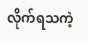လိုက်ရသကဲ့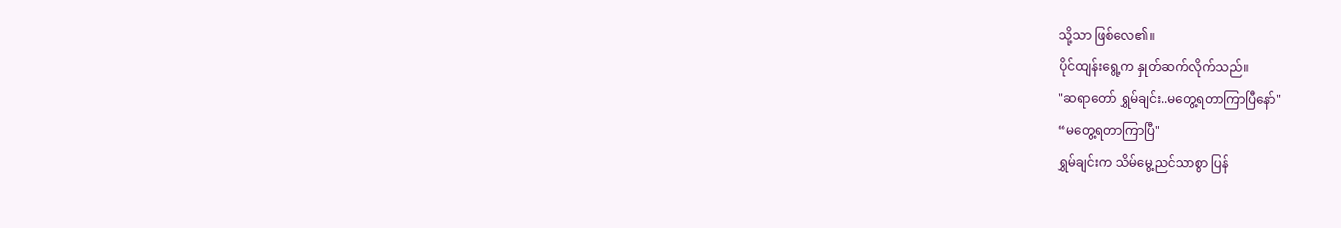သို့သာ ဖြစ်လေ၏။
ပိုင်ထျန်းရွေ့က နှုတ်ဆက်လိုက်သည်။
"ဆရာတော် ရွှမ်ချင်း..မတွေ့ရတာကြာပြီနော်"
“မတွေ့ရတာကြာပြီ"
ရွှမ်ချင်းက သိမ်မွေ့ညင်သာစွာ ပြန်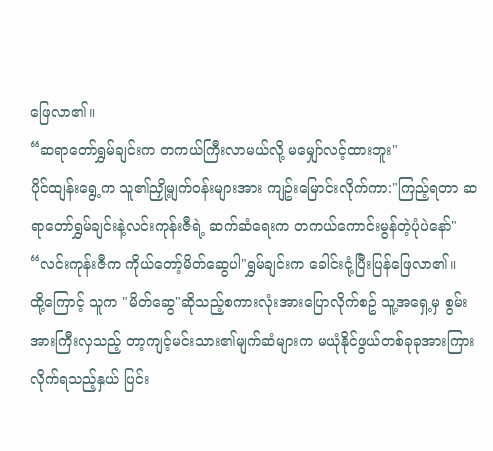ဖြေလာ၏။
“ဆရာတော်ရွှမ်ချင်းက တကယ်ကြီးလာမယ်လို့ မမျှော်လင့်ထားဘူး"
ပိုင်ထျန်းရွေ့က သူ၏ညှို့မျက်ဝန်းများအား ကျဥ်းမြောင်းလိုက်ကာ:"ကြည့်ရတာ ဆရာတော်ရွှမ်ချင်းနဲ့လင်းကုန်းဇီရဲ့ ဆက်ဆံရေးက တကယ်ကောင်းမွန်တဲ့ပုံပဲနော်"
“လင်းကုန်းဇီက ကိုယ်တော့်မိတ်ဆွေပါ"ရွှမ်ချင်းက ခေါင်းငုံ့ပြီးပြန်ဖြေလာ၏။
ထို့ကြောင့် သူက "မိတ်ဆွေ"ဆိုသည့်စကားလုံးအားပြောလိုက်စဥ် သူ့အရှေ့မှ စွမ်းအားကြီးလှသည့် တာ့ကျင့်မင်းသား၏မျက်ဆံများက မယုံနိုင်ဖွယ်တစ်ခုခုအားကြားလိုက်ရသည့်နှယ် ပြင်း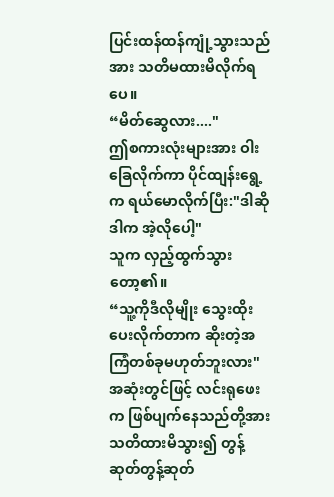ပြင်းထန်ထန်ကျုံ့သွားသည်အား သတိမထားမိလိုက်ရပေ။
“မိတ်ဆွေလား...."
ဤစကားလုံးများအား ဝါးခြေလိုက်ကာ ပိုင်ထျန်းရွေ့က ရယ်မောလိုက်ပြီး:"ဒါဆို ဒါက အဲ့လိုပေါ့"
သူက လှည့်ထွက်သွားတော့၏။
“သူ့ကိုဒီလိုမျိုး သွေးထိုးပေးလိုက်တာက ဆိုးတဲ့အကြံတစ်ခုမဟုတ်ဘူးလား"
အဆုံးတွင်ဖြင့် လင်းရုဖေးက ဖြစ်ပျက်နေသည်တို့အား သတိထားမိသွား၍ တွန့်ဆုတ်တွန့်ဆုတ်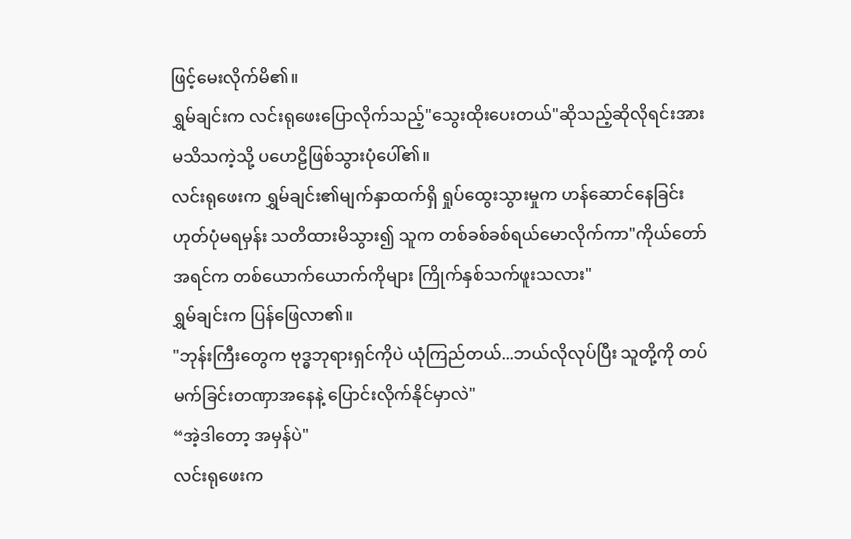ဖြင့်မေးလိုက်မိ၏။
ရွှမ်ချင်းက လင်းရုဖေးပြောလိုက်သည့်"သွေးထိုးပေးတယ်"ဆိုသည့်ဆိုလိုရင်းအား မသိသကဲ့သို့ ပဟေဠိဖြစ်သွားပုံပေါ်၏။
လင်းရုဖေးက ရွှမ်ချင်း၏မျက်နှာထက်ရှိ ရှုပ်ထွေးသွားမှုက ဟန်ဆောင်နေခြင်းဟုတ်ပုံမရမှန်း သတိထားမိသွား၍ သူက တစ်ခစ်ခစ်ရယ်မောလိုက်ကာ"ကိုယ်တော် အရင်က တစ်ယောက်ယောက်ကိုများ ကြိုက်နှစ်သက်ဖူးသလား"
ရွှမ်ချင်းက ပြန်ဖြေလာ၏။
"ဘုန်းကြီးတွေက ဗုဒ္ဓဘုရားရှင်ကိုပဲ ယုံကြည်တယ်...ဘယ်လိုလုပ်ပြီး သူတို့ကို တပ်မက်ခြင်းတဏှာအနေနဲ့ ပြောင်းလိုက်နိုင်မှာလဲ"
“အဲ့ဒါတော့ အမှန်ပဲ"
လင်းရုဖေးက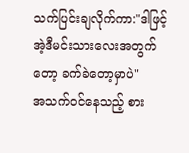သက်ပြင်းချလိုက်ကာ:"ဒါဖြင့် အဲ့ဒီမင်းသားလေးအတွက်တော့ ခက်ခဲတော့မှာပဲ"
အသက်ဝင်နေသည့် စား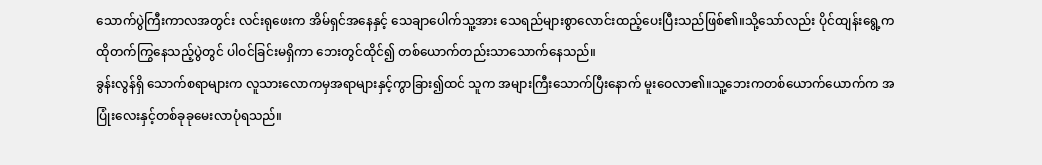သောက်ပွဲကြီးကာလအတွင်း လင်းရုဖေးက အိမ်ရှင်အနေနှင့် သေချာပေါက်သူ့အား သေရည်များစွာလောင်းထည့်ပေးပြီးသည်ဖြစ်၏။သို့သော်လည်း ပိုင်ထျန်းရွေ့က ထိုတက်ကြွနေသည့်ပွဲတွင် ပါဝင်ခြင်းမရှိကာ ဘေးတွင်ထိုင်၍ တစ်ယောက်တည်းသာသောက်နေသည်။
ခွန်းလွန်ရှိ သောက်စရာများက လူသားလောကမှအရာများနှင့်ကွာခြား၍ထင် သူက အများကြီးသောက်ပြီးနောက် မူးဝေလာ၏။သူ့ဘေးကတစ်ယောက်ယောက်က အပြုံးလေးနှင့်တစ်ခုခုမေးလာပုံရသည်။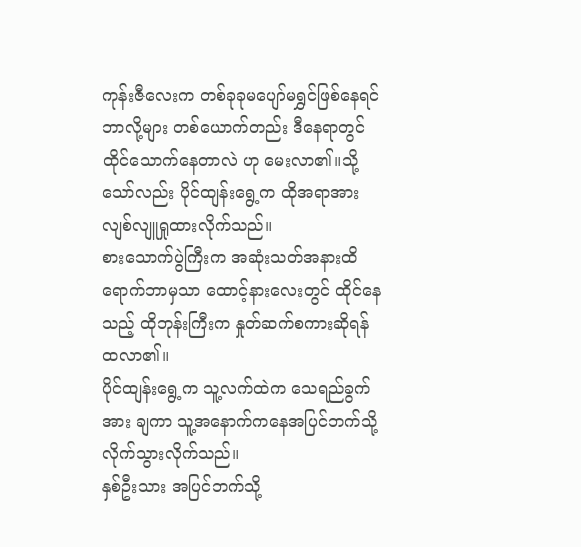ကုန်းဇီလေးက တစ်ခုခုမပျော်မရွှင်ဖြစ်နေရင် ဘာလို့များ တစ်ယောက်တည်း ဒီနေရာတွင်ထိုင်သောက်နေတာလဲ ဟု မေးလာ၏။သို့သော်လည်း ပိုင်ထျန်းရွေ့က ထိုအရာအား လျစ်လျူရှုထားလိုက်သည်။
စားသောက်ပွဲကြီးက အဆုံးသတ်အနားထိရောက်ဘာမှသာ ထောင့်နားလေးတွင် ထိုင်နေသည့် ထိုဘုန်းကြီးက နှုတ်ဆက်စကားဆိုရန် ထလာ၏။
ပိုင်ထျန်းရွေ့က သူ့လက်ထဲက သေရည်ခွက်အား ချကာ သူ့အနောက်ကနေအပြင်ဘက်သို့လိုက်သွားလိုက်သည်။
နှစ်ဦးသား အပြင်ဘက်သို့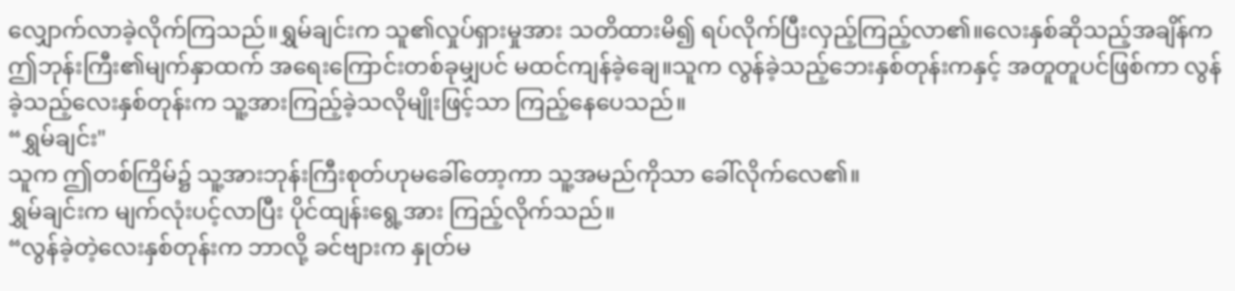လျှောက်လာခဲ့လိုက်ကြသည်။ရွှမ်ချင်းက သူ၏လှုပ်ရှားမှုအား သတိထားမိ၍ ရပ်လိုက်ပြီးလှည့်ကြည့်လာ၏။လေးနှစ်ဆိုသည့်အချိန်က ဤဘုန်းကြီး၏မျက်နှာထက် အရေးကြောင်းတစ်ခုမျှပင် မထင်ကျန်ခဲ့ချေ။သူက လွန်ခဲ့သည့်ဘေးနှစ်တုန်းကနှင့် အတူတူပင်ဖြစ်ကာ လွန်ခဲ့သည့်လေးနှစ်တုန်းက သူ့အားကြည့်ခဲ့သလိုမျိုးဖြင့်သာ ကြည့်နေပေသည်။
“ရွှမ်ချင်း"
သူက ဤတစ်ကြိမ်၌ သူ့အားဘုန်းကြီးစုတ်ဟုမခေါ်တော့ကာ သူ့အမည်ကိုသာ ခေါ်လိုက်လေ၏။
ရွှမ်ချင်းက မျက်လုံးပင့်လာပြီး ပိုင်ထျန်းရွေ့အား ကြည့်လိုက်သည်။
“လွန်ခဲ့တဲ့လေးနှစ်တုန်းက ဘာလို့ ခင်ဗျားက နှုတ်မ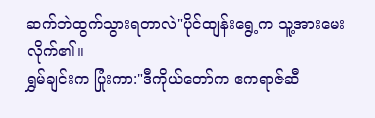ဆက်ဘဲထွက်သွားရတာလဲ"ပိုင်ထျန်းရွေ့က သူ့အားမေးလိုက်၏။
ရွှမ်ချင်းက ပြုံးကာ:"ဒီကိုယ်တော်က ဧကရာဇ်ဆီ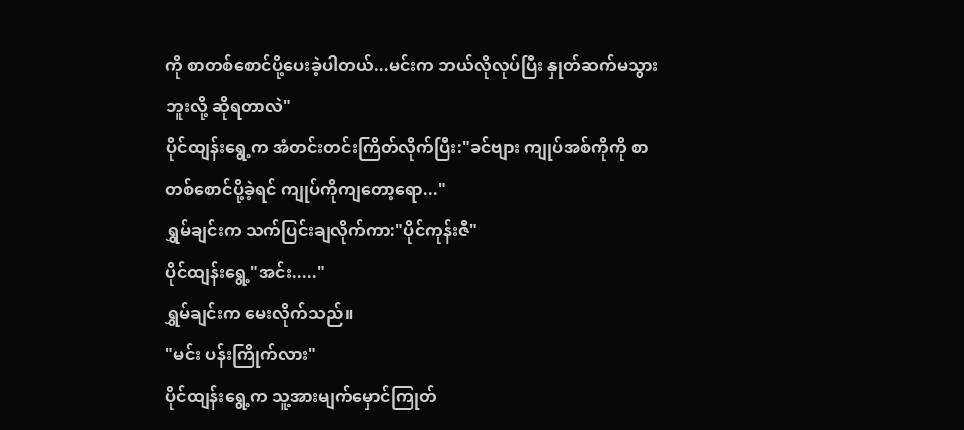ကို စာတစ်စောင်ပို့ပေးခဲ့ပါတယ်...မင်းက ဘယ်လိုလုပ်ပြီး နှုတ်ဆက်မသွားဘူးလို့ ဆိုရတာလဲ"
ပိုင်ထျန်းရွေ့က အံတင်းတင်းကြိတ်လိုက်ပြီး:"ခင်ဗျား ကျုပ်အစ်ကိုကို စာတစ်စောင်ပို့ခဲ့ရင် ကျုပ်ကိုကျတော့ရော..."
ရွှမ်ချင်းက သက်ပြင်းချလိုက်ကာ:"ပိုင်ကုန်းဇီ"
ပိုင်ထျန်းရွေ့"အင်း....."
ရွှမ်ချင်းက မေးလိုက်သည်။
"မင်း ပန်းကြိုက်လား"
ပိုင်ထျန်းရွေ့က သူ့အားမျက်မှောင်ကြုတ်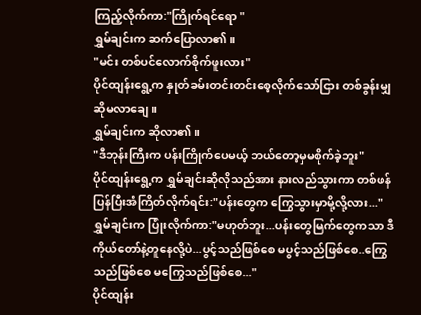ကြည့်လိုက်ကာ:"ကြိုက်ရင်ရော "
ရွှမ်ချင်းက ဆက်ပြောလာ၏။
"မင်း တစ်ပင်လောက်စိုက်ဖူးလား"
ပိုင်ထျန်းရွေ့က နှုတ်ခမ်းတင်းတင်းစေ့လိုက်သော်ငြား တစ်ခွန်းမျှဆိုမလာချေ။
ရွှမ်ချင်းက ဆိုလာ၏။
"ဒီဘုန်းကြီးက ပန်းကြိုက်ပေမယ့် ဘယ်တော့မှမစိုက်ခဲ့ဘူး"
ပိုင်ထျန်းရွေ့က ရွှမ်ချင်းဆိုလိုသည်အား နားလည်သွားကာ တစ်ဖန်ပြန်ပြီးအံကြိတ်လိုက်ရင်း:"ပန်းတွေက ကြွေသွားမှာမို့လို့လား..."
ရွှမ်ချင်းက ပြုံးလိုက်ကာ:"မဟုတ်ဘူး...ပန်းတွေမြက်တွေကသာ ဒီကိုယ်တော်နဲ့တူနေလို့ပဲ...ပွင့်သည်ဖြစ်စေ မပွင့်သည်ဖြစ်စေ..ကြွေသည်ဖြစ်စေ မကြွေသည်ဖြစ်စေ..."
ပိုင်ထျန်း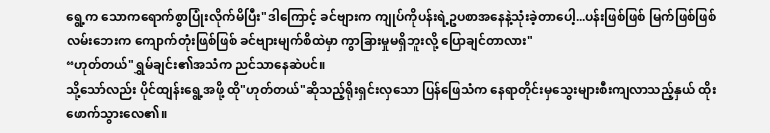ရွေ့က သောကရောက်စွာပြုံးလိုက်မိပြီး"ဒါကြောင့် ခင်ဗျားက ကျုပ်ကိုပန်းရဲ့ဥပစာအနေနဲ့သုံးခဲ့တာပေါ့...ပန်းဖြစ်ဖြစ် မြက်ဖြစ်ဖြစ် လမ်းဘေးက ကျောက်တုံးဖြစ်ဖြစ် ခင်ဗျားမျက်စိထဲမှာ ကွာခြားမှုမရှိဘူးလို့ ပြောချင်တာလား"
“ဟုတ်တယ်"ရွှမ်ချင်း၏အသံက ညင်သာနေဆဲပင်။
သို့သော်လည်း ပိုင်ထျန်းရွေ့အဖို့ ထို"ဟုတ်တယ်"ဆိုသည့်ရိုးရှင်းလှသော ပြန်ဖြေသံက နေရာတိုင်းမှသွေးများစီးကျလာသည့်နှယ် ထိုးဖောက်သွားလေ၏။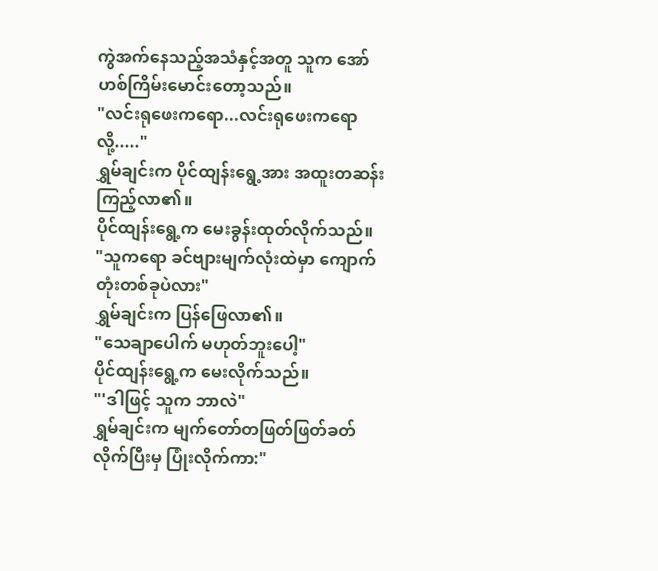ကွဲအက်နေသည့်အသံနှင့်အတူ သူက အော်ဟစ်ကြိမ်းမောင်းတော့သည်။
"လင်းရုဖေးကရော...လင်းရုဖေးကရောလို့....."
ရွှမ်ချင်းက ပိုင်ထျန်းရွေ့အား အထူးတဆန်းကြည့်လာ၏။
ပိုင်ထျန်းရွေ့က မေးခွန်းထုတ်လိုက်သည်။
"သူကရော ခင်ဗျားမျက်လုံးထဲမှာ ကျောက်တုံးတစ်ခုပဲလား"
ရွှမ်ချင်းက ပြန်ဖြေလာ၏။
"သေချာပေါက် မဟုတ်ဘူးပေါ့"
ပိုင်ထျန်းရွေ့က မေးလိုက်သည်။
"'ဒါဖြင့် သူက ဘာလဲ"
ရွှမ်ချင်းက မျက်တော်တဖြတ်ဖြတ်ခတ်လိုက်ပြီးမှ ပြုံးလိုက်ကာ:"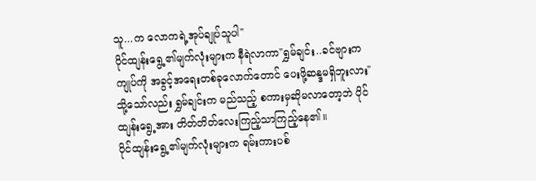သူ...က လောကရဲ့အုပ်ချုပ်သူပါ"
ပိုင်ထျန်းရွေ့၏မျက်လုံးများက နီရဲလာကာ"ရွှမ်ချင်း..ခင်ဗျားက ကျုပ်ကို အခွင့်အရေးတစ်ခုလောက်တောင် ပေးဖို့ဆန္ဒမရှိဘူးလား"
သို့သော်လည်း ရွှမ်ချင်းက မည်သည့် စကားမှဆိုမလာတော့ဘဲ ပိုင်ထျန်းရွေ့အား တိတ်တိတ်လေးကြည့်သာကြည့်နေ၏။
ပိုင်ထျန်းရွေ့၏မျက်လုံးများက ရမ်းကားပစ်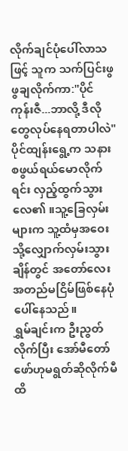လိုက်ချင်ပုံပေါ်လာသဖြင့် သူက သက်ပြင်းဖွဖွချလိုက်ကာ:"ပိုင်ကုန်းဇီ...ဘာလို့ ဒီလိုတွေလုပ်နေရတာပါလဲ"
ပိုင်ထျန်းရွေ့က သနားစဖွယ်ရယ်မောလိုက်ရင်း လှည့်ထွက်သွားလေ၏။သူ့ခြေလှမ်းများက သူ့ထံမှအဝေးသို့လျှောက်လှမ်းသွားချိန်တွင် အတော်လေးအတည်မငြိမ်ဖြစ်နေပုံပေါ်နေသည်။
ရွှမ်ချင်းက ဦးညွတ်လိုက်ပြီး အော်မီတော်ဖော်ဟုမရွတ်ဆိုလိုက်မီထိ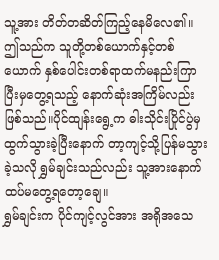သူ့အား တိတ်တဆိတ်ကြည့်နေမိလေ၏။
ဤသည်က သူတို့တစ်ယောက်နှင့်တစ်ယောက် နှစ်ပေါင်းတစ်ရာထက်မနည်းကြာပြီးမှတွေ့ရသည့် နောက်ဆုံးအကြိမ်လည်းဖြစ်သည်။ပိုင်ထျန်းရွေ့က ဓါးသိုင်းပြိုင်ပွဲမှထွက်သွားခဲ့ပြီးနောက် တာ့ကျင့်သို့ပြန်မသွားခဲ့သလို ရွှမ်ချင်းသည်လည်း သူ့အားနောက်ထပ်မတွေ့ရတော့ချေ။
ရွှမ်ချင်းက ပိုင်ကျင့်လွင်အား အရိုအသေ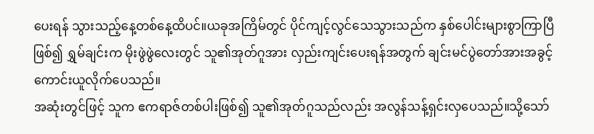ပေးရန် သွားသည့်နေ့တစ်နေ့ထိပင်။ယခုအကြိမ်တွင် ပိုင်ကျင့်လွင်သေသွားသည်က နှစ်ပေါင်းများစွာကြာပြီဖြစ်၍ ရွှမ်ချင်းက မိုးဖွဲဖွဲလေးတွင် သူ၏အုတ်ဂူအား လှည်းကျင်းပေးရန်အတွက် ချင်းမင်ပွဲတော်အားအခွင့်ကောင်းယူလိုက်ပေသည်။
အဆုံးတွင်ဖြင့် သူက ဧကရာဇ်တစ်ပါးဖြစ်၍ သူ၏အုတ်ဂူသည်လည်း အလွန်သန့်ရှင်းလှပေသည်။သို့သော်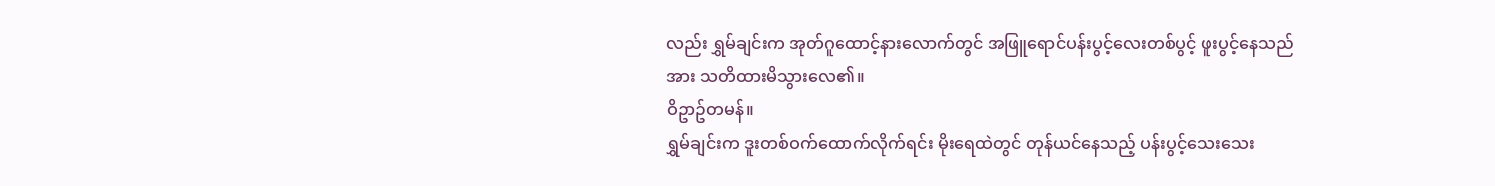လည်း ရွှမ်ချင်းက အုတ်ဂူထောင့်နားလောက်တွင် အဖြူရောင်ပန်းပွင့်လေးတစ်ပွင့် ဖူးပွင့်နေသည်အား သတိထားမိသွားလေ၏။
ဝိဥာဥ်တမန်။
ရွှမ်ချင်းက ဒူးတစ်ဝက်ထောက်လိုက်ရင်း မိုးရေထဲတွင် တုန်ယင်နေသည့် ပန်းပွင့်သေးသေး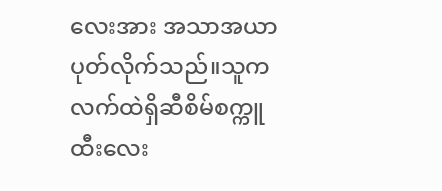လေးအား အသာအယာပုတ်လိုက်သည်။သူက လက်ထဲရှိဆီစိမ်စက္ကူထီးလေး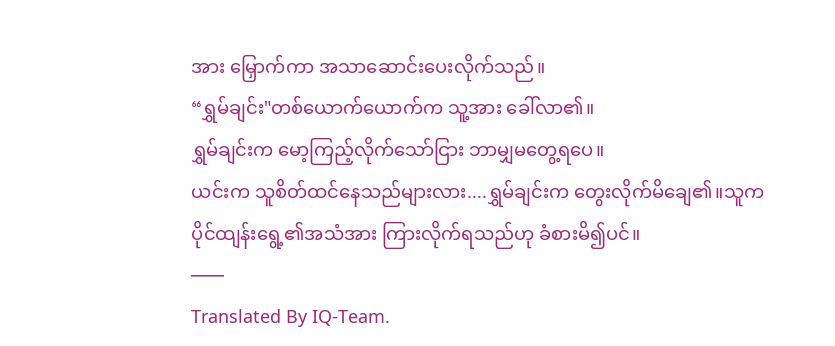အား မြှောက်ကာ အသာဆောင်းပေးလိုက်သည်။
“ရွှမ်ချင်း"တစ်ယောက်ယောက်က သူ့အား ခေါ်လာ၏။
ရွှမ်ချင်းက မော့ကြည့်လိုက်သော်ငြား ဘာမျှမတွေ့ရပေ။
ယင်းက သူစိတ်ထင်နေသည်များလား....ရွှမ်ချင်းက တွေးလိုက်မိချေ၏။သူက ပိုင်ထျန်းရွေ့၏အသံအား ကြားလိုက်ရသည်ဟု ခံစားမိ၍ပင်။
───
Translated By IQ-Team.